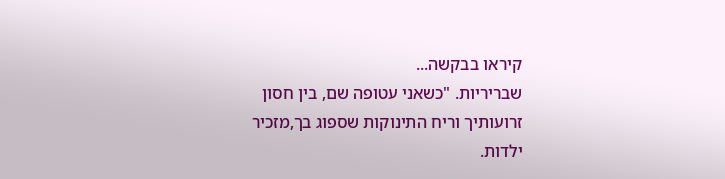קיראו בבקשה...
שבריריות. "כשאני עטופה שם, בין חסון זרועותיך וריח התינוקות שספוג בך,מזכיר ילדות.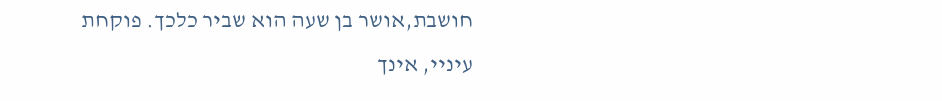חושבת,אושר בן שעה הוא שביר כלכך. פוקחת עיניי, אינך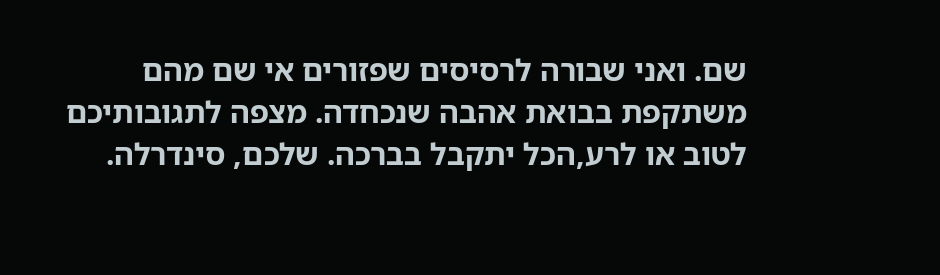שם. ואני שבורה לרסיסים שפזורים אי שם מהם משתקפת בבואת אהבה שנכחדה. מצפה לתגובותיכם לטוב או לרע,הכל יתקבל בברכה. שלכם, סינדרלה.